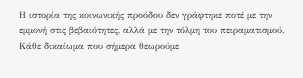Η ιστορία της κοινωνικής προόδου δεν γράφτηκε ποτέ με την εμμονή στις βεβαιότητες, αλλά με την τόλμη του πειραματισμού. Κάθε δικαίωμα που σήμερα θεωρούμε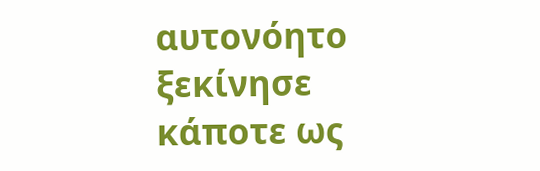αυτονόητο ξεκίνησε κάποτε ως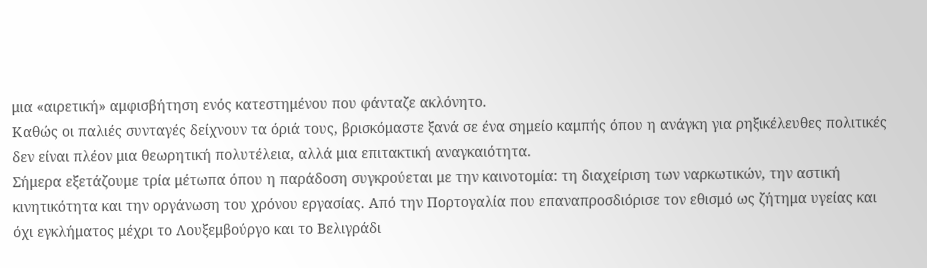μια «αιρετική» αμφισβήτηση ενός κατεστημένου που φάνταζε ακλόνητο.
Καθώς οι παλιές συνταγές δείχνουν τα όριά τους, βρισκόμαστε ξανά σε ένα σημείο καμπής όπου η ανάγκη για ρηξικέλευθες πολιτικές δεν είναι πλέον μια θεωρητική πολυτέλεια, αλλά μια επιτακτική αναγκαιότητα.
Σήμερα εξετάζουμε τρία μέτωπα όπου η παράδοση συγκρούεται με την καινοτομία: τη διαχείριση των ναρκωτικών, την αστική κινητικότητα και την οργάνωση του χρόνου εργασίας. Από την Πορτογαλία που επαναπροσδιόρισε τον εθισμό ως ζήτημα υγείας και όχι εγκλήματος μέχρι το Λουξεμβούργο και το Βελιγράδι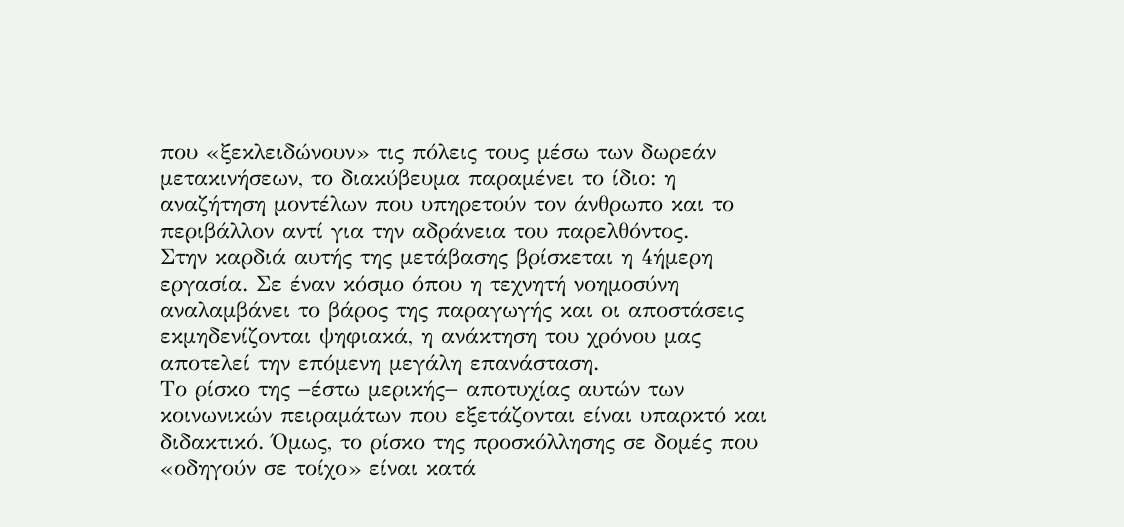που «ξεκλειδώνουν» τις πόλεις τους μέσω των δωρεάν μετακινήσεων, το διακύβευμα παραμένει το ίδιο: η αναζήτηση μοντέλων που υπηρετούν τον άνθρωπο και το περιβάλλον αντί για την αδράνεια του παρελθόντος.
Στην καρδιά αυτής της μετάβασης βρίσκεται η 4ήμερη εργασία. Σε έναν κόσμο όπου η τεχνητή νοημοσύνη αναλαμβάνει το βάρος της παραγωγής και οι αποστάσεις εκμηδενίζονται ψηφιακά, η ανάκτηση του χρόνου μας αποτελεί την επόμενη μεγάλη επανάσταση.
Το ρίσκο της −έστω μερικής− αποτυχίας αυτών των κοινωνικών πειραμάτων που εξετάζονται είναι υπαρκτό και διδακτικό. Όμως, το ρίσκο της προσκόλλησης σε δομές που «οδηγούν σε τοίχο» είναι κατά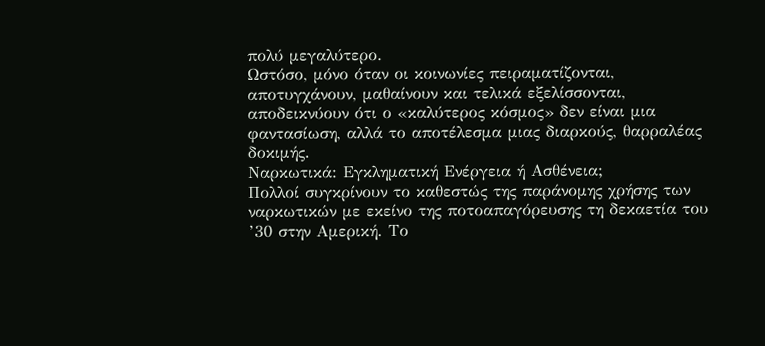πολύ μεγαλύτερο.
Ωστόσο, μόνο όταν οι κοινωνίες πειραματίζονται, αποτυγχάνουν, μαθαίνουν και τελικά εξελίσσονται, αποδεικνύουν ότι ο «καλύτερος κόσμος» δεν είναι μια φαντασίωση, αλλά το αποτέλεσμα μιας διαρκούς, θαρραλέας δοκιμής.
Ναρκωτικά: Eγκληματική Ενέργεια ή Ασθένεια;
Πολλοί συγκρίνουν το καθεστώς της παράνομης χρήσης των ναρκωτικών με εκείνο της ποτοαπαγόρευσης τη δεκαετία του ’30 στην Αμερική. Το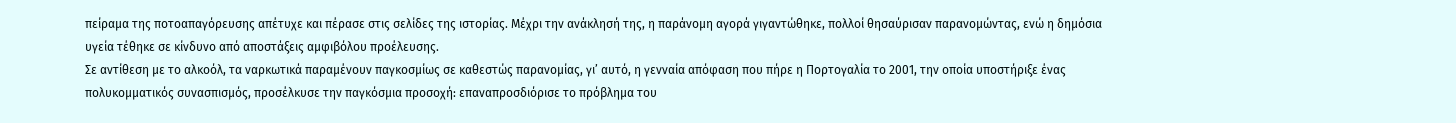πείραμα της ποτοαπαγόρευσης απέτυχε και πέρασε στις σελίδες της ιστορίας. Μέχρι την ανάκλησή της, η παράνομη αγορά γιγαντώθηκε, πολλοί θησαύρισαν παρανομώντας, ενώ η δημόσια υγεία τέθηκε σε κίνδυνο από αποστάξεις αμφιβόλου προέλευσης.
Σε αντίθεση με το αλκοόλ, τα ναρκωτικά παραμένουν παγκοσμίως σε καθεστώς παρανομίας, γι’ αυτό, η γενναία απόφαση που πήρε η Πορτογαλία το 2001, την οποία υποστήριξε ένας πολυκομματικός συνασπισμός, προσέλκυσε την παγκόσμια προσοχή: επαναπροσδιόρισε το πρόβλημα του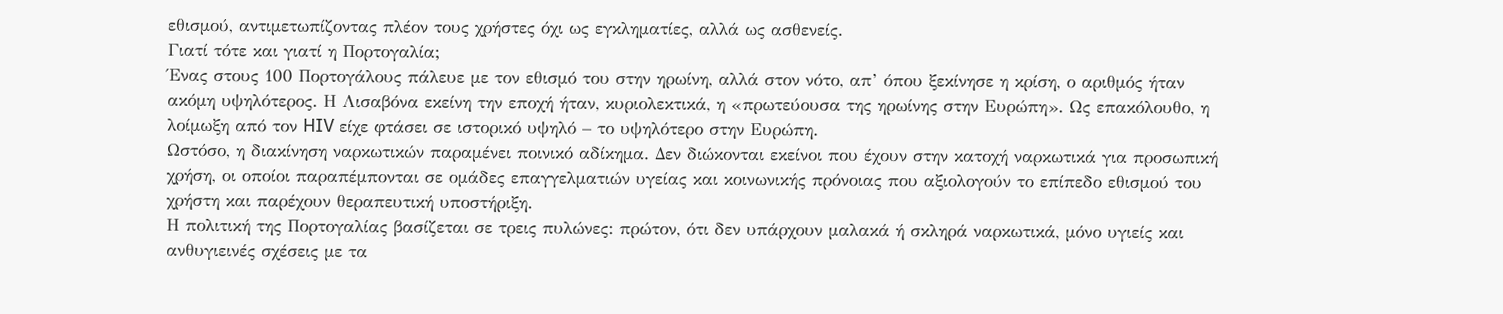εθισμού, αντιμετωπίζοντας πλέον τους χρήστες όχι ως εγκληματίες, αλλά ως ασθενείς.
Γιατί τότε και γιατί η Πορτογαλία;
Ένας στους 100 Πορτογάλους πάλευε με τον εθισμό του στην ηρωίνη, αλλά στον νότο, απ’ όπου ξεκίνησε η κρίση, ο αριθμός ήταν ακόμη υψηλότερος. Η Λισαβόνα εκείνη την εποχή ήταν, κυριολεκτικά, η «πρωτεύουσα της ηρωίνης στην Ευρώπη». Ως επακόλουθο, η λοίμωξη από τον HIV είχε φτάσει σε ιστορικό υψηλό – το υψηλότερο στην Ευρώπη.
Ωστόσο, η διακίνηση ναρκωτικών παραμένει ποινικό αδίκημα. Δεν διώκονται εκείνοι που έχουν στην κατοχή ναρκωτικά για προσωπική χρήση, οι οποίοι παραπέμπονται σε ομάδες επαγγελματιών υγείας και κοινωνικής πρόνοιας που αξιολογούν το επίπεδο εθισμού του χρήστη και παρέχουν θεραπευτική υποστήριξη.
Η πολιτική της Πορτογαλίας βασίζεται σε τρεις πυλώνες: πρώτον, ότι δεν υπάρχουν μαλακά ή σκληρά ναρκωτικά, μόνο υγιείς και ανθυγιεινές σχέσεις με τα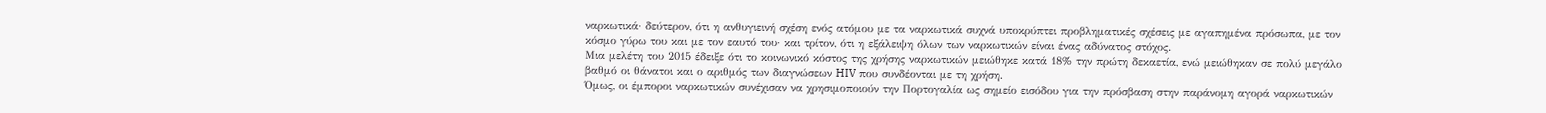ναρκωτικά· δεύτερον, ότι η ανθυγιεινή σχέση ενός ατόμου με τα ναρκωτικά συχνά υποκρύπτει προβληματικές σχέσεις με αγαπημένα πρόσωπα, με τον κόσμο γύρω του και με τον εαυτό του· και τρίτον, ότι η εξάλειψη όλων των ναρκωτικών είναι ένας αδύνατος στόχος.
Μια μελέτη του 2015 έδειξε ότι το κοινωνικό κόστος της χρήσης ναρκωτικών μειώθηκε κατά 18% την πρώτη δεκαετία, ενώ μειώθηκαν σε πολύ μεγάλο βαθμό οι θάνατοι και ο αριθμός των διαγνώσεων HIV που συνδέονται με τη χρήση.
Όμως, οι έμποροι ναρκωτικών συνέχισαν να χρησιμοποιούν την Πορτογαλία ως σημείο εισόδου για την πρόσβαση στην παράνομη αγορά ναρκωτικών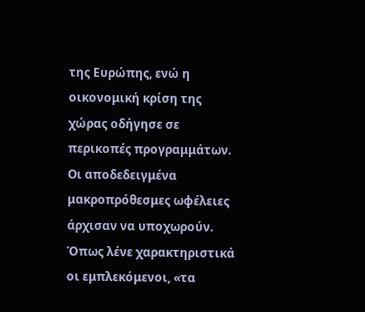της Ευρώπης, ενώ η οικονομική κρίση της χώρας οδήγησε σε περικοπές προγραμμάτων. Οι αποδεδειγμένα μακροπρόθεσμες ωφέλειες άρχισαν να υποχωρούν. Όπως λένε χαρακτηριστικά οι εμπλεκόμενοι, «τα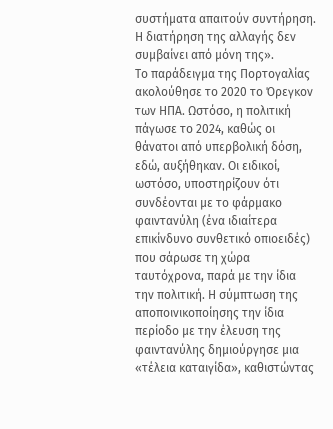συστήματα απαιτούν συντήρηση. Η διατήρηση της αλλαγής δεν συμβαίνει από μόνη της».
Το παράδειγμα της Πορτογαλίας ακολούθησε το 2020 το Όρεγκον των ΗΠΑ. Ωστόσο, η πολιτική πάγωσε το 2024, καθώς οι θάνατοι από υπερβολική δόση, εδώ, αυξήθηκαν. Οι ειδικοί, ωστόσο, υποστηρίζουν ότι συνδέονται με το φάρμακο φαιντανύλη (ένα ιδιαίτερα επικίνδυνο συνθετικό οπιοειδές) που σάρωσε τη χώρα ταυτόχρονα, παρά με την ίδια την πολιτική. Η σύμπτωση της αποποινικοποίησης την ίδια περίοδο με την έλευση της φαιντανύλης δημιούργησε μια «τέλεια καταιγίδα», καθιστώντας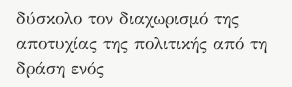δύσκολο τον διαχωρισμό της αποτυχίας της πολιτικής από τη δράση ενός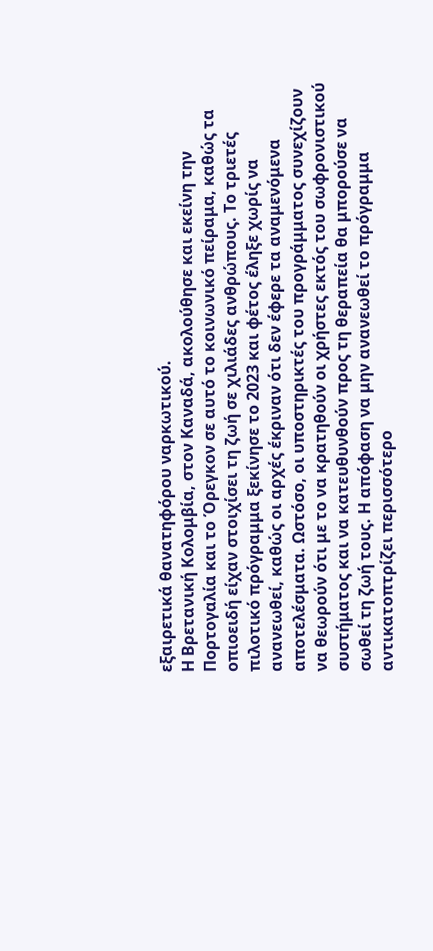εξαιρετικά θανατηφόρου ναρκωτικού.
Η Βρετανική Κολομβία, στον Καναδά, ακολούθησε και εκείνη την Πορτογαλία και το Όρεγκον σε αυτό το κοινωνικό πείραμα, καθώς τα οπιοειδή είχαν στοιχίσει τη ζωή σε χιλιάδες ανθρώπους. Το τριετές πιλοτικό πρόγραμμα ξεκίνησε το 2023 και φέτος έληξε χωρίς να ανανεωθεί, καθώς οι αρχές έκριναν ότι δεν έφερε τα αναμενόμενα αποτελέσματα. Ωστόσο, οι υποστηρικτές του προγράμματος συνεχίζουν να θεωρούν ότι με το να κρατηθούν οι χρήστες εκτός του σωφρονιστικού συστήματος και να κατευθυνθούν προς τη θεραπεία θα μπορούσε να σωθεί τη ζωή τους. Η απόφαση να μην ανανεωθεί το πρόγραμμα αντικατοπτρίζει περισσότερο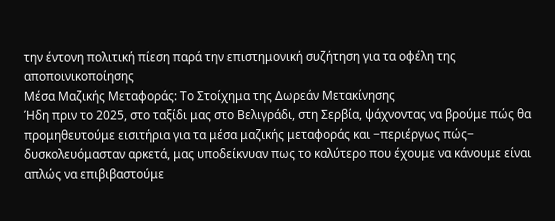την έντονη πολιτική πίεση παρά την επιστημονική συζήτηση για τα οφέλη της αποποινικοποίησης
Μέσα Μαζικής Μεταφοράς: Το Στοίχημα της Δωρεάν Μετακίνησης
Ήδη πριν το 2025, στο ταξίδι μας στο Βελιγράδι, στη Σερβία, ψάχνοντας να βρούμε πώς θα προμηθευτούμε εισιτήρια για τα μέσα μαζικής μεταφοράς και −περιέργως πώς− δυσκολευόμασταν αρκετά, μας υποδείκνυαν πως το καλύτερο που έχουμε να κάνουμε είναι απλώς να επιβιβαστούμε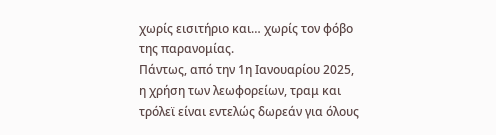χωρίς εισιτήριο και… χωρίς τον φόβο της παρανομίας.
Πάντως, από την 1η Ιανουαρίου 2025, η χρήση των λεωφορείων, τραμ και τρόλεϊ είναι εντελώς δωρεάν για όλους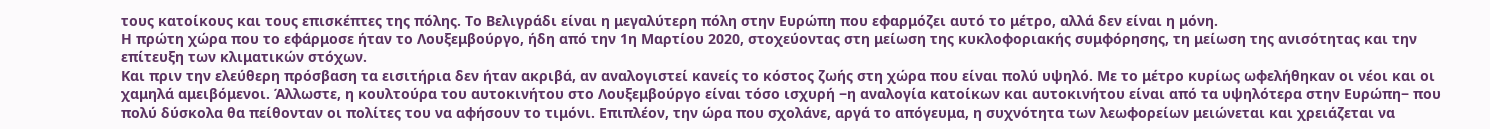τους κατοίκους και τους επισκέπτες της πόλης. Το Βελιγράδι είναι η μεγαλύτερη πόλη στην Ευρώπη που εφαρμόζει αυτό το μέτρο, αλλά δεν είναι η μόνη.
Η πρώτη χώρα που το εφάρμοσε ήταν το Λουξεμβούργο, ήδη από την 1η Μαρτίου 2020, στοχεύοντας στη μείωση της κυκλοφοριακής συμφόρησης, τη μείωση της ανισότητας και την επίτευξη των κλιματικών στόχων.
Και πριν την ελεύθερη πρόσβαση τα εισιτήρια δεν ήταν ακριβά, αν αναλογιστεί κανείς το κόστος ζωής στη χώρα που είναι πολύ υψηλό. Με το μέτρο κυρίως ωφελήθηκαν οι νέοι και οι χαμηλά αμειβόμενοι. Άλλωστε, η κουλτούρα του αυτοκινήτου στο Λουξεμβούργο είναι τόσο ισχυρή −η αναλογία κατοίκων και αυτοκινήτου είναι από τα υψηλότερα στην Ευρώπη− που πολύ δύσκολα θα πείθονταν οι πολίτες του να αφήσουν το τιμόνι. Επιπλέον, την ώρα που σχολάνε, αργά το απόγευμα, η συχνότητα των λεωφορείων μειώνεται και χρειάζεται να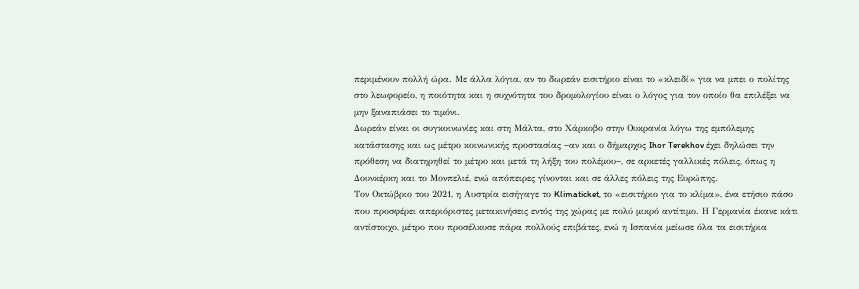περιμένουν πολλή ώρα. Με άλλα λόγια, αν το δωρεάν εισιτήριο είναι το «κλειδί» για να μπει ο πολίτης στο λεωφορείο, η ποιότητα και η συχνότητα του δρομολογίου είναι ο λόγος για τον οποίο θα επιλέξει να μην ξαναπιάσει το τιμόνι.
Δωρεάν είναι οι συγκοινωνίες και στη Μάλτα, στο Χάρκοβο στην Ουκρανία λόγω της εμπόλεμης κατάστασης και ως μέτρο κοινωνικής προστασίας −αν και ο δήμαρχος Ihor Terekhov έχει δηλώσει την πρόθεση να διατηρηθεί το μέτρο και μετά τη λήξη του πολέμου−, σε αρκετές γαλλικές πόλεις, όπως η Δουνκέρκη και το Μονπελιέ, ενώ απόπειρες γίνονται και σε άλλες πόλεις της Ευρώπης.
Τον Οκτώβριο του 2021, η Αυστρία εισήγαγε το Klimaticket, το «εισιτήριο για το κλίμα», ένα ετήσιο πάσο που προσφέρει απεριόριστες μετακινήσεις εντός της χώρας με πολύ μικρό αντίτιμο. Η Γερμανία έκανε κάτι αντίστοιχο, μέτρο που προσέλκυσε πάρα πολλούς επιβάτες, ενώ η Ισπανία μείωσε όλα τα εισιτήρια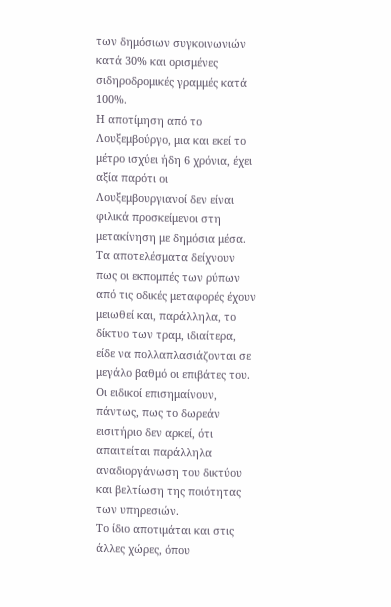των δημόσιων συγκοινωνιών κατά 30% και ορισμένες σιδηροδρομικές γραμμές κατά 100%.
Η αποτίμηση από το Λουξεμβούργο, μια και εκεί το μέτρο ισχύει ήδη 6 χρόνια, έχει αξία παρότι οι Λουξεμβουργιανοί δεν είναι φιλικά προσκείμενοι στη μετακίνηση με δημόσια μέσα. Τα αποτελέσματα δείχνουν πως οι εκπομπές των ρύπων από τις οδικές μεταφορές έχουν μειωθεί και, παράλληλα, το δίκτυο των τραμ, ιδιαίτερα, είδε να πολλαπλασιάζονται σε μεγάλο βαθμό οι επιβάτες του. Οι ειδικοί επισημαίνουν, πάντως, πως το δωρεάν εισιτήριο δεν αρκεί, ότι απαιτείται παράλληλα αναδιοργάνωση του δικτύου και βελτίωση της ποιότητας των υπηρεσιών.
Το ίδιο αποτιμάται και στις άλλες χώρες, όπου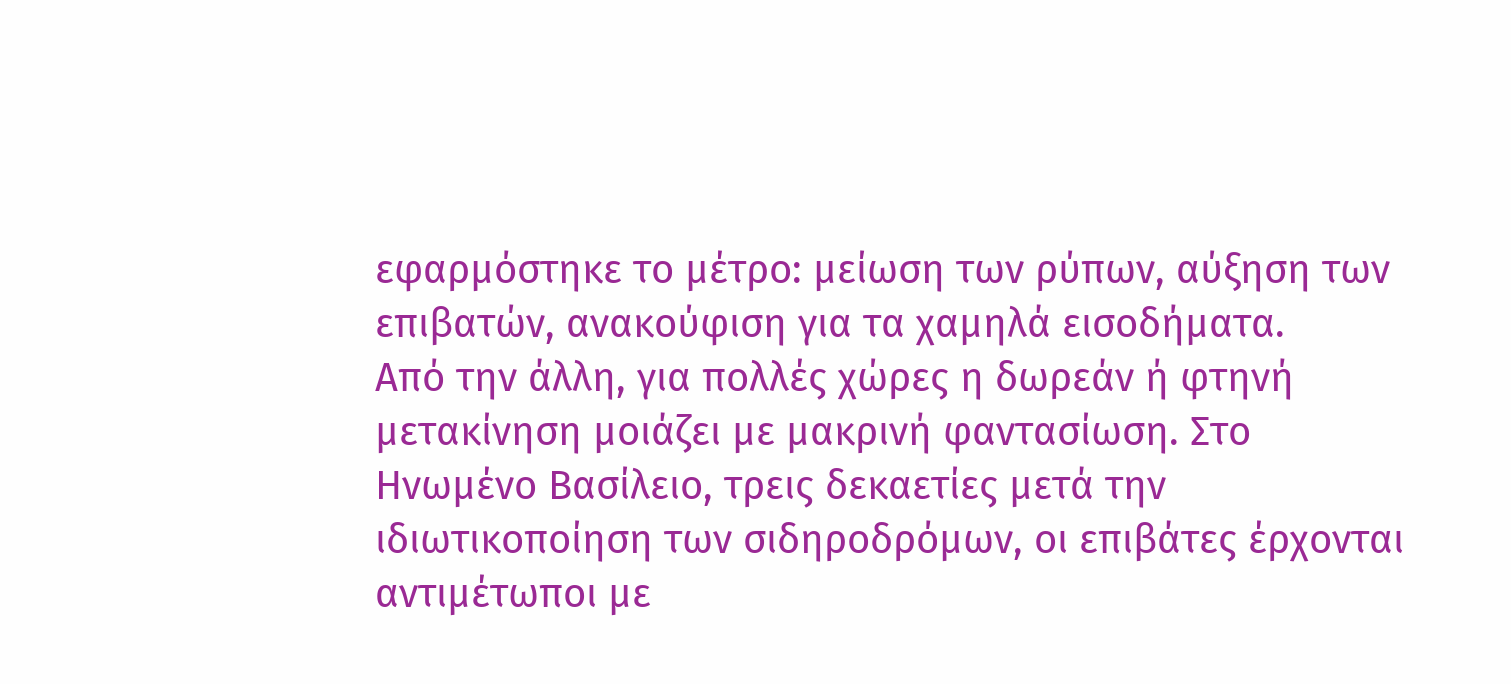εφαρμόστηκε το μέτρο: μείωση των ρύπων, αύξηση των επιβατών, ανακούφιση για τα χαμηλά εισοδήματα.
Από την άλλη, για πολλές χώρες η δωρεάν ή φτηνή μετακίνηση μοιάζει με μακρινή φαντασίωση. Στο Ηνωμένο Βασίλειο, τρεις δεκαετίες μετά την ιδιωτικοποίηση των σιδηροδρόμων, οι επιβάτες έρχονται αντιμέτωποι με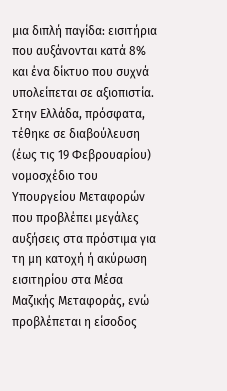μια διπλή παγίδα: εισιτήρια που αυξάνονται κατά 8% και ένα δίκτυο που συχνά υπολείπεται σε αξιοπιστία.
Στην Ελλάδα, πρόσφατα, τέθηκε σε διαβούλευση (έως τις 19 Φεβρουαρίου) νομοσχέδιο του Υπουργείου Μεταφορών που προβλέπει μεγάλες αυξήσεις στα πρόστιμα για τη μη κατοχή ή ακύρωση εισιτηρίου στα Μέσα Μαζικής Μεταφοράς, ενώ προβλέπεται η είσοδος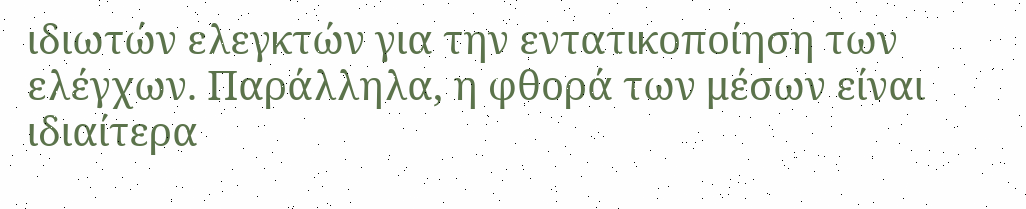ιδιωτών ελεγκτών για την εντατικοποίηση των ελέγχων. Παράλληλα, η φθορά των μέσων είναι ιδιαίτερα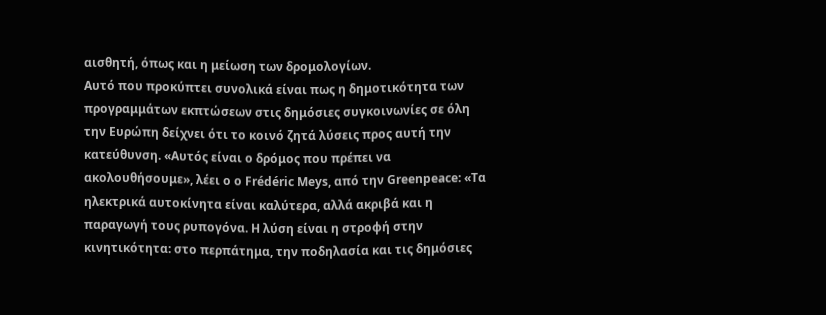αισθητή, όπως και η μείωση των δρομολογίων.
Αυτό που προκύπτει συνολικά είναι πως η δημοτικότητα των προγραμμάτων εκπτώσεων στις δημόσιες συγκοινωνίες σε όλη την Ευρώπη δείχνει ότι το κοινό ζητά λύσεις προς αυτή την κατεύθυνση. «Αυτός είναι ο δρόμος που πρέπει να ακολουθήσουμε», λέει ο ο Frédéric Meys, από την Greenpeace: «Τα ηλεκτρικά αυτοκίνητα είναι καλύτερα, αλλά ακριβά και η παραγωγή τους ρυπογόνα. Η λύση είναι η στροφή στην κινητικότητα: στο περπάτημα, την ποδηλασία και τις δημόσιες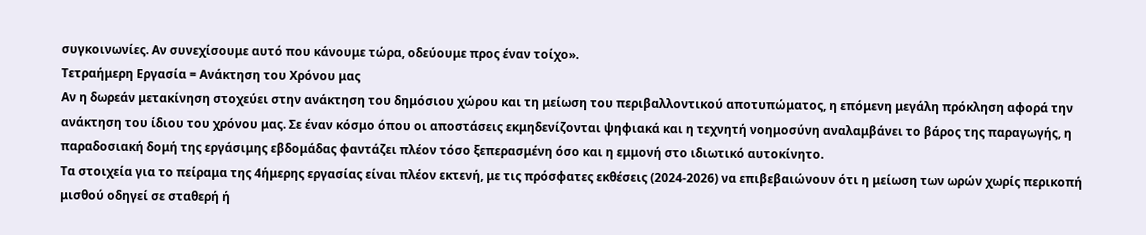συγκοινωνίες. Αν συνεχίσουμε αυτό που κάνουμε τώρα, οδεύουμε προς έναν τοίχο».
Τετραήμερη Εργασία = Ανάκτηση του Χρόνου μας
Αν η δωρεάν μετακίνηση στοχεύει στην ανάκτηση του δημόσιου χώρου και τη μείωση του περιβαλλοντικού αποτυπώματος, η επόμενη μεγάλη πρόκληση αφορά την ανάκτηση του ίδιου του χρόνου μας. Σε έναν κόσμο όπου οι αποστάσεις εκμηδενίζονται ψηφιακά και η τεχνητή νοημοσύνη αναλαμβάνει το βάρος της παραγωγής, η παραδοσιακή δομή της εργάσιμης εβδομάδας φαντάζει πλέον τόσο ξεπερασμένη όσο και η εμμονή στο ιδιωτικό αυτοκίνητο.
Τα στοιχεία για το πείραμα της 4ήμερης εργασίας είναι πλέον εκτενή, με τις πρόσφατες εκθέσεις (2024-2026) να επιβεβαιώνουν ότι η μείωση των ωρών χωρίς περικοπή μισθού οδηγεί σε σταθερή ή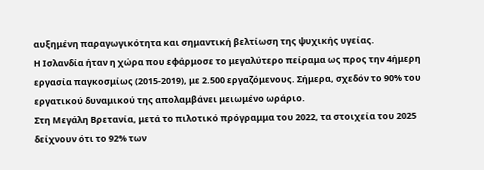αυξημένη παραγωγικότητα και σημαντική βελτίωση της ψυχικής υγείας.
Η Ισλανδία ήταν η χώρα που εφάρμοσε το μεγαλύτερο πείραμα ως προς την 4ήμερη εργασία παγκοσμίως (2015-2019), με 2.500 εργαζόμενους. Σήμερα, σχεδόν το 90% του εργατικού δυναμικού της απολαμβάνει μειωμένο ωράριο.
Στη Μεγάλη Βρετανία, μετά το πιλοτικό πρόγραμμα του 2022, τα στοιχεία του 2025 δείχνουν ότι το 92% των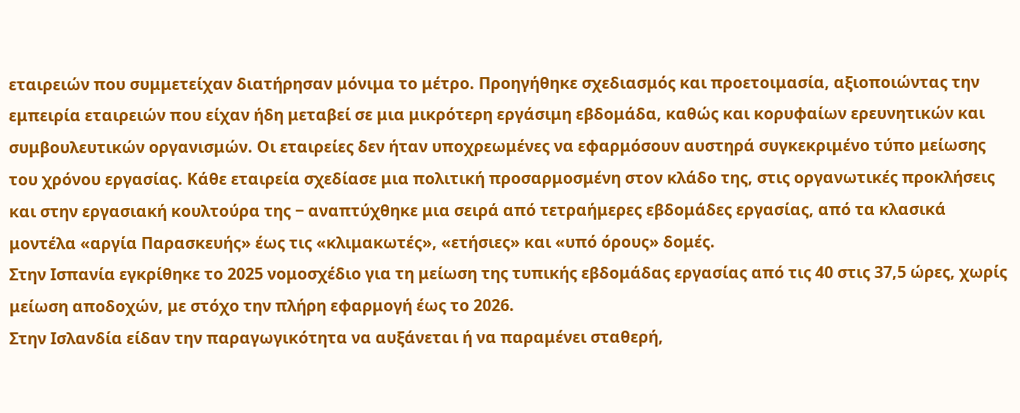εταιρειών που συμμετείχαν διατήρησαν μόνιμα το μέτρο. Προηγήθηκε σχεδιασμός και προετοιμασία, αξιοποιώντας την εμπειρία εταιρειών που είχαν ήδη μεταβεί σε μια μικρότερη εργάσιμη εβδομάδα, καθώς και κορυφαίων ερευνητικών και συμβουλευτικών οργανισμών. Οι εταιρείες δεν ήταν υποχρεωμένες να εφαρμόσουν αυστηρά συγκεκριμένο τύπο μείωσης του χρόνου εργασίας. Κάθε εταιρεία σχεδίασε μια πολιτική προσαρμοσμένη στον κλάδο της, στις οργανωτικές προκλήσεις και στην εργασιακή κουλτούρα της − αναπτύχθηκε μια σειρά από τετραήμερες εβδομάδες εργασίας, από τα κλασικά μοντέλα «αργία Παρασκευής» έως τις «κλιμακωτές», «ετήσιες» και «υπό όρους» δομές.
Στην Ισπανία εγκρίθηκε το 2025 νομοσχέδιο για τη μείωση της τυπικής εβδομάδας εργασίας από τις 40 στις 37,5 ώρες, χωρίς μείωση αποδοχών, με στόχο την πλήρη εφαρμογή έως το 2026.
Στην Ισλανδία είδαν την παραγωγικότητα να αυξάνεται ή να παραμένει σταθερή,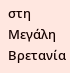στη Μεγάλη Βρετανία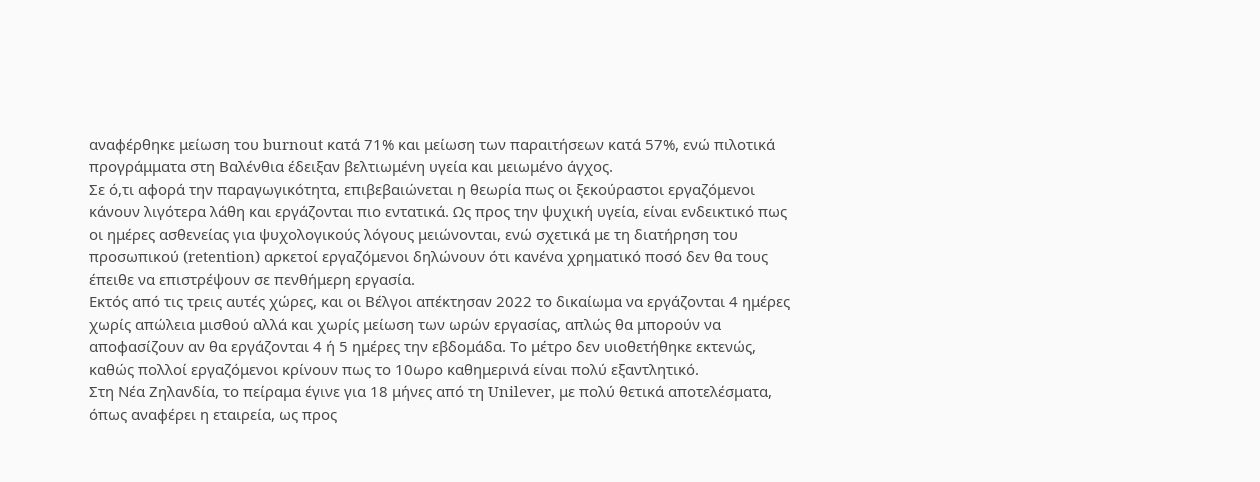αναφέρθηκε μείωση του burnout κατά 71% και μείωση των παραιτήσεων κατά 57%, ενώ πιλοτικά προγράμματα στη Βαλένθια έδειξαν βελτιωμένη υγεία και μειωμένο άγχος.
Σε ό,τι αφορά την παραγωγικότητα, επιβεβαιώνεται η θεωρία πως οι ξεκούραστοι εργαζόμενοι κάνουν λιγότερα λάθη και εργάζονται πιο εντατικά. Ως προς την ψυχική υγεία, είναι ενδεικτικό πως οι ημέρες ασθενείας για ψυχολογικούς λόγους μειώνονται, ενώ σχετικά με τη διατήρηση του προσωπικού (retention) αρκετοί εργαζόμενοι δηλώνουν ότι κανένα χρηματικό ποσό δεν θα τους έπειθε να επιστρέψουν σε πενθήμερη εργασία.
Εκτός από τις τρεις αυτές χώρες, και οι Βέλγοι απέκτησαν 2022 το δικαίωμα να εργάζονται 4 ημέρες χωρίς απώλεια μισθού αλλά και χωρίς μείωση των ωρών εργασίας, απλώς θα μπορούν να αποφασίζουν αν θα εργάζονται 4 ή 5 ημέρες την εβδομάδα. Το μέτρο δεν υιοθετήθηκε εκτενώς, καθώς πολλοί εργαζόμενοι κρίνουν πως το 10ωρο καθημερινά είναι πολύ εξαντλητικό.
Στη Νέα Ζηλανδία, το πείραμα έγινε για 18 μήνες από τη Unilever, με πολύ θετικά αποτελέσματα, όπως αναφέρει η εταιρεία, ως προς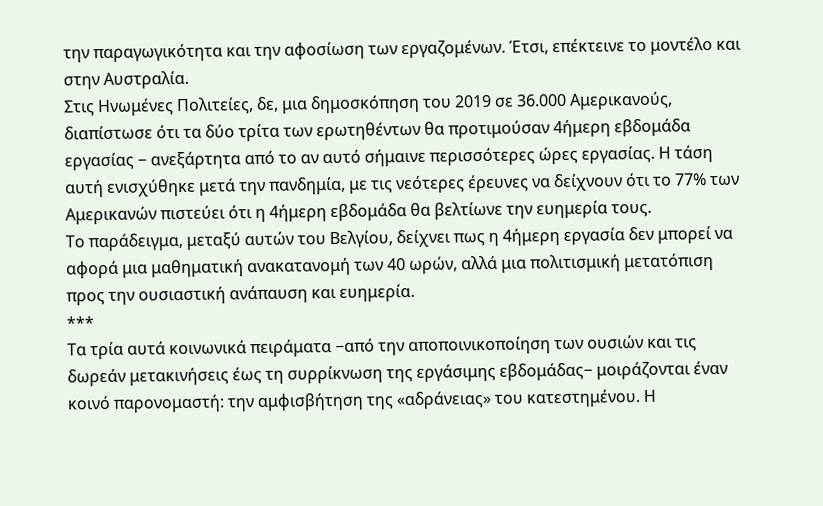την παραγωγικότητα και την αφοσίωση των εργαζομένων. Έτσι, επέκτεινε το μοντέλο και στην Αυστραλία.
Στις Ηνωμένες Πολιτείες, δε, μια δημοσκόπηση του 2019 σε 36.000 Αμερικανούς, διαπίστωσε ότι τα δύο τρίτα των ερωτηθέντων θα προτιμούσαν 4ήμερη εβδομάδα εργασίας − ανεξάρτητα από το αν αυτό σήμαινε περισσότερες ώρες εργασίας. Η τάση αυτή ενισχύθηκε μετά την πανδημία, με τις νεότερες έρευνες να δείχνουν ότι το 77% των Αμερικανών πιστεύει ότι η 4ήμερη εβδομάδα θα βελτίωνε την ευημερία τους.
Το παράδειγμα, μεταξύ αυτών του Βελγίου, δείχνει πως η 4ήμερη εργασία δεν μπορεί να αφορά μια μαθηματική ανακατανομή των 40 ωρών, αλλά μια πολιτισμική μετατόπιση προς την ουσιαστική ανάπαυση και ευημερία.
***
Τα τρία αυτά κοινωνικά πειράματα −από την αποποινικοποίηση των ουσιών και τις δωρεάν μετακινήσεις έως τη συρρίκνωση της εργάσιμης εβδομάδας− μοιράζονται έναν κοινό παρονομαστή: την αμφισβήτηση της «αδράνειας» του κατεστημένου. Η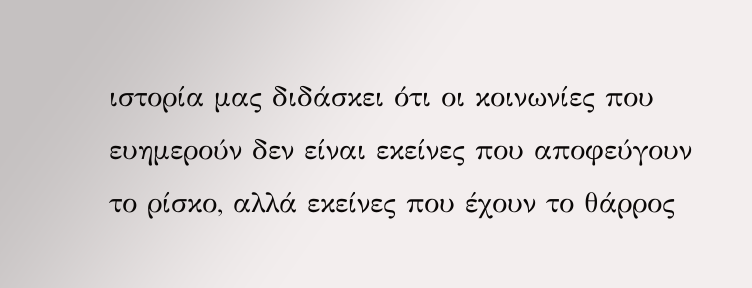ιστορία μας διδάσκει ότι οι κοινωνίες που ευημερούν δεν είναι εκείνες που αποφεύγουν το ρίσκο, αλλά εκείνες που έχουν το θάρρος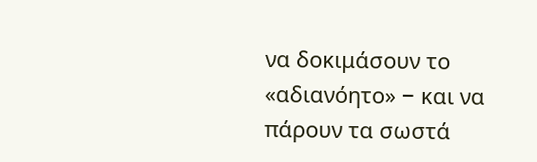να δοκιμάσουν το «αδιανόητο» − και να πάρουν τα σωστά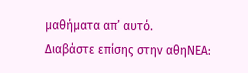μαθήματα απ’ αυτό.
Διαβάστε επίσης στην αθηΝΕΑ: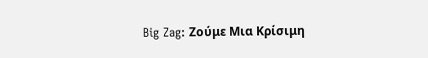Big Zag: Ζούμε Μια Κρίσιμη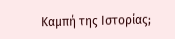Καμπή της Ιστορίας;